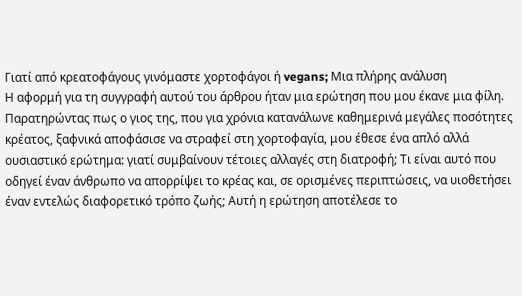Γιατί από κρεατοφάγους γινόμαστε χορτοφάγοι ή vegans; Μια πλήρης ανάλυση
Η αφορμή για τη συγγραφή αυτού του άρθρου ήταν μια ερώτηση που μου έκανε μια φίλη. Παρατηρώντας πως ο γιος της, που για χρόνια κατανάλωνε καθημερινά μεγάλες ποσότητες κρέατος, ξαφνικά αποφάσισε να στραφεί στη χορτοφαγία, μου έθεσε ένα απλό αλλά ουσιαστικό ερώτημα: γιατί συμβαίνουν τέτοιες αλλαγές στη διατροφή; Τι είναι αυτό που οδηγεί έναν άνθρωπο να απορρίψει το κρέας και, σε ορισμένες περιπτώσεις, να υιοθετήσει έναν εντελώς διαφορετικό τρόπο ζωής; Αυτή η ερώτηση αποτέλεσε το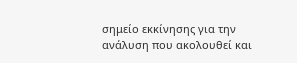σημείο εκκίνησης για την ανάλυση που ακολουθεί και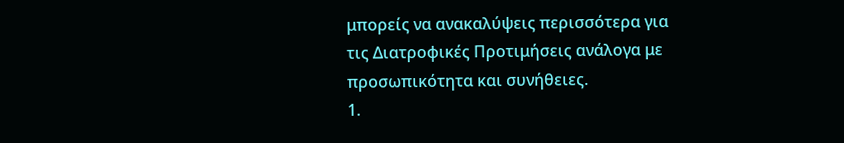μπορείς να ανακαλύψεις περισσότερα για τις Διατροφικές Προτιμήσεις ανάλογα με προσωπικότητα και συνήθειες.
1.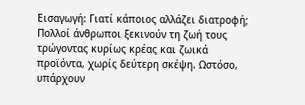Εισαγωγή: Γιατί κάποιος αλλάζει διατροφή;
Πολλοί άνθρωποι ξεκινούν τη ζωή τους τρώγοντας κυρίως κρέας και ζωικά προϊόντα, χωρίς δεύτερη σκέψη. Ωστόσο, υπάρχουν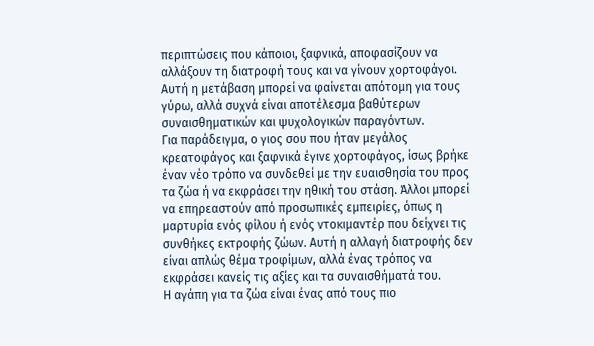περιπτώσεις που κάποιοι, ξαφνικά, αποφασίζουν να αλλάξουν τη διατροφή τους και να γίνουν χορτοφάγοι. Αυτή η μετάβαση μπορεί να φαίνεται απότομη για τους γύρω, αλλά συχνά είναι αποτέλεσμα βαθύτερων συναισθηματικών και ψυχολογικών παραγόντων.
Για παράδειγμα, ο γιος σου που ήταν μεγάλος κρεατοφάγος και ξαφνικά έγινε χορτοφάγος, ίσως βρήκε έναν νέο τρόπο να συνδεθεί με την ευαισθησία του προς τα ζώα ή να εκφράσει την ηθική του στάση. Άλλοι μπορεί να επηρεαστούν από προσωπικές εμπειρίες, όπως η μαρτυρία ενός φίλου ή ενός ντοκιμαντέρ που δείχνει τις συνθήκες εκτροφής ζώων. Αυτή η αλλαγή διατροφής δεν είναι απλώς θέμα τροφίμων, αλλά ένας τρόπος να εκφράσει κανείς τις αξίες και τα συναισθήματά του.
Η αγάπη για τα ζώα είναι ένας από τους πιο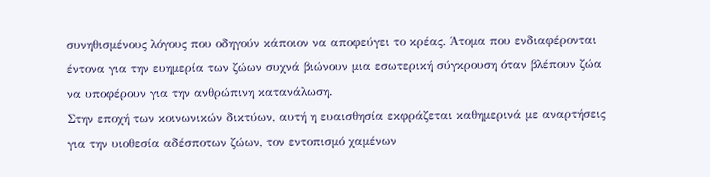συνηθισμένους λόγους που οδηγούν κάποιον να αποφεύγει το κρέας. Άτομα που ενδιαφέρονται έντονα για την ευημερία των ζώων συχνά βιώνουν μια εσωτερική σύγκρουση όταν βλέπουν ζώα να υποφέρουν για την ανθρώπινη κατανάλωση.
Στην εποχή των κοινωνικών δικτύων, αυτή η ευαισθησία εκφράζεται καθημερινά με αναρτήσεις για την υιοθεσία αδέσποτων ζώων, τον εντοπισμό χαμένων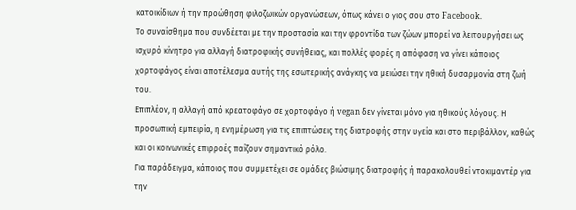κατοικίδιων ή την προώθηση φιλοζωικών οργανώσεων, όπως κάνει ο γιος σου στο Facebook.
Το συναίσθημα που συνδέεται με την προστασία και την φροντίδα των ζώων μπορεί να λειτουργήσει ως ισχυρό κίνητρο για αλλαγή διατροφικής συνήθειας, και πολλές φορές η απόφαση να γίνει κάποιος χορτοφάγος είναι αποτέλεσμα αυτής της εσωτερικής ανάγκης να μειώσει την ηθική δυσαρμονία στη ζωή του.
Επιπλέον, η αλλαγή από κρεατοφάγο σε χορτοφάγο ή vegan δεν γίνεται μόνο για ηθικούς λόγους. Η προσωπική εμπειρία, η ενημέρωση για τις επιπτώσεις της διατροφής στην υγεία και στο περιβάλλον, καθώς και οι κοινωνικές επιρροές παίζουν σημαντικό ρόλο.
Για παράδειγμα, κάποιος που συμμετέχει σε ομάδες βιώσιμης διατροφής ή παρακολουθεί ντοκιμαντέρ για την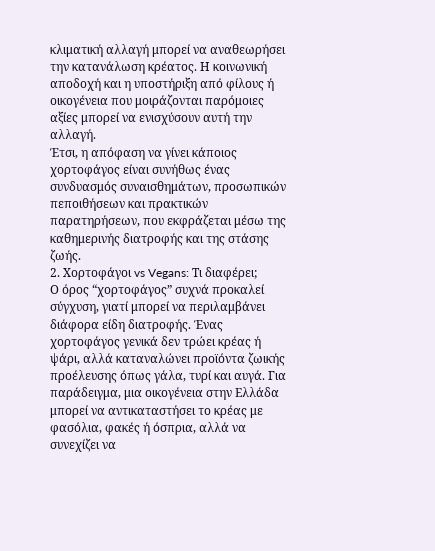κλιματική αλλαγή μπορεί να αναθεωρήσει την κατανάλωση κρέατος. Η κοινωνική αποδοχή και η υποστήριξη από φίλους ή οικογένεια που μοιράζονται παρόμοιες αξίες μπορεί να ενισχύσουν αυτή την αλλαγή.
Έτσι, η απόφαση να γίνει κάποιος χορτοφάγος είναι συνήθως ένας συνδυασμός συναισθημάτων, προσωπικών πεποιθήσεων και πρακτικών παρατηρήσεων, που εκφράζεται μέσω της καθημερινής διατροφής και της στάσης ζωής.
2. Χορτοφάγοι vs Vegans: Τι διαφέρει;
Ο όρος “χορτοφάγος” συχνά προκαλεί σύγχυση, γιατί μπορεί να περιλαμβάνει διάφορα είδη διατροφής. Ένας χορτοφάγος γενικά δεν τρώει κρέας ή ψάρι, αλλά καταναλώνει προϊόντα ζωικής προέλευσης όπως γάλα, τυρί και αυγά. Για παράδειγμα, μια οικογένεια στην Ελλάδα μπορεί να αντικαταστήσει το κρέας με φασόλια, φακές ή όσπρια, αλλά να συνεχίζει να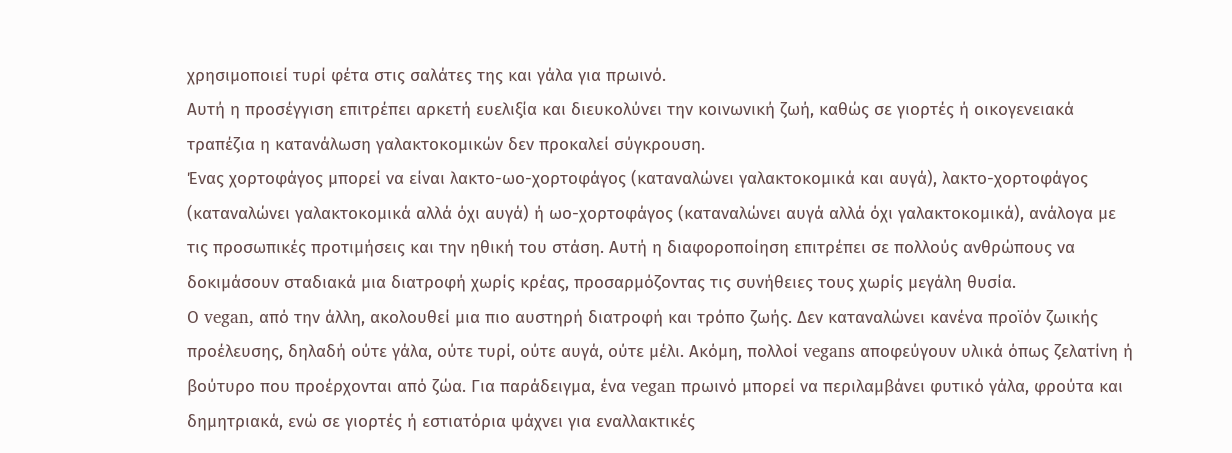χρησιμοποιεί τυρί φέτα στις σαλάτες της και γάλα για πρωινό.
Αυτή η προσέγγιση επιτρέπει αρκετή ευελιξία και διευκολύνει την κοινωνική ζωή, καθώς σε γιορτές ή οικογενειακά τραπέζια η κατανάλωση γαλακτοκομικών δεν προκαλεί σύγκρουση.
Ένας χορτοφάγος μπορεί να είναι λακτο-ωο-χορτοφάγος (καταναλώνει γαλακτοκομικά και αυγά), λακτο-χορτοφάγος (καταναλώνει γαλακτοκομικά αλλά όχι αυγά) ή ωο-χορτοφάγος (καταναλώνει αυγά αλλά όχι γαλακτοκομικά), ανάλογα με τις προσωπικές προτιμήσεις και την ηθική του στάση. Αυτή η διαφοροποίηση επιτρέπει σε πολλούς ανθρώπους να δοκιμάσουν σταδιακά μια διατροφή χωρίς κρέας, προσαρμόζοντας τις συνήθειες τους χωρίς μεγάλη θυσία.
Ο vegan, από την άλλη, ακολουθεί μια πιο αυστηρή διατροφή και τρόπο ζωής. Δεν καταναλώνει κανένα προϊόν ζωικής προέλευσης, δηλαδή ούτε γάλα, ούτε τυρί, ούτε αυγά, ούτε μέλι. Ακόμη, πολλοί vegans αποφεύγουν υλικά όπως ζελατίνη ή βούτυρο που προέρχονται από ζώα. Για παράδειγμα, ένα vegan πρωινό μπορεί να περιλαμβάνει φυτικό γάλα, φρούτα και δημητριακά, ενώ σε γιορτές ή εστιατόρια ψάχνει για εναλλακτικές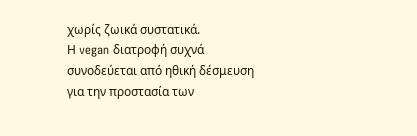χωρίς ζωικά συστατικά.
Η vegan διατροφή συχνά συνοδεύεται από ηθική δέσμευση για την προστασία των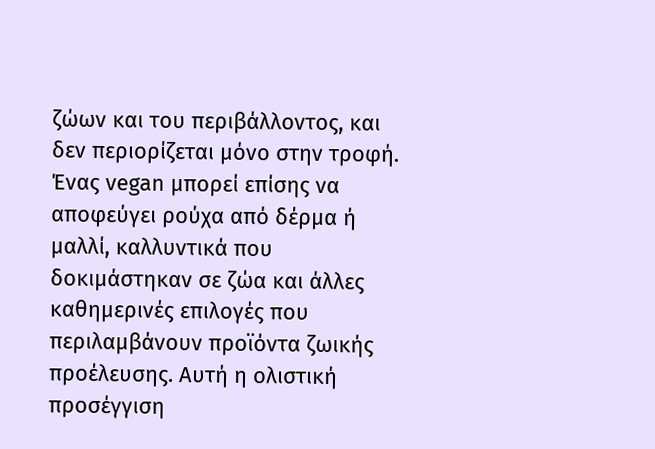ζώων και του περιβάλλοντος, και δεν περιορίζεται μόνο στην τροφή.
Ένας vegan μπορεί επίσης να αποφεύγει ρούχα από δέρμα ή μαλλί, καλλυντικά που δοκιμάστηκαν σε ζώα και άλλες καθημερινές επιλογές που περιλαμβάνουν προϊόντα ζωικής προέλευσης. Αυτή η ολιστική προσέγγιση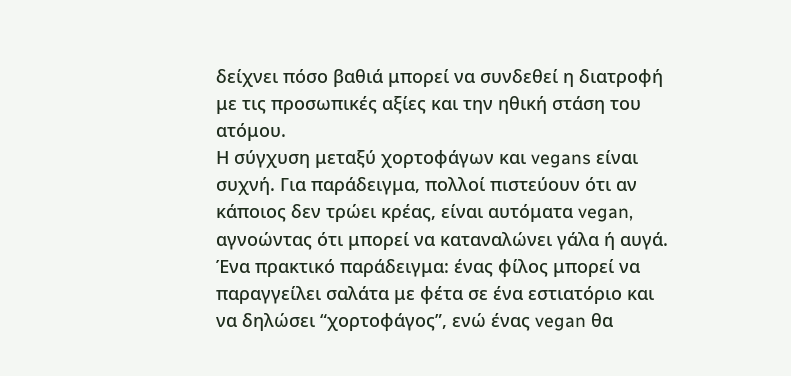δείχνει πόσο βαθιά μπορεί να συνδεθεί η διατροφή με τις προσωπικές αξίες και την ηθική στάση του ατόμου.
Η σύγχυση μεταξύ χορτοφάγων και vegans είναι συχνή. Για παράδειγμα, πολλοί πιστεύουν ότι αν κάποιος δεν τρώει κρέας, είναι αυτόματα vegan, αγνοώντας ότι μπορεί να καταναλώνει γάλα ή αυγά. Ένα πρακτικό παράδειγμα: ένας φίλος μπορεί να παραγγείλει σαλάτα με φέτα σε ένα εστιατόριο και να δηλώσει “χορτοφάγος”, ενώ ένας vegan θα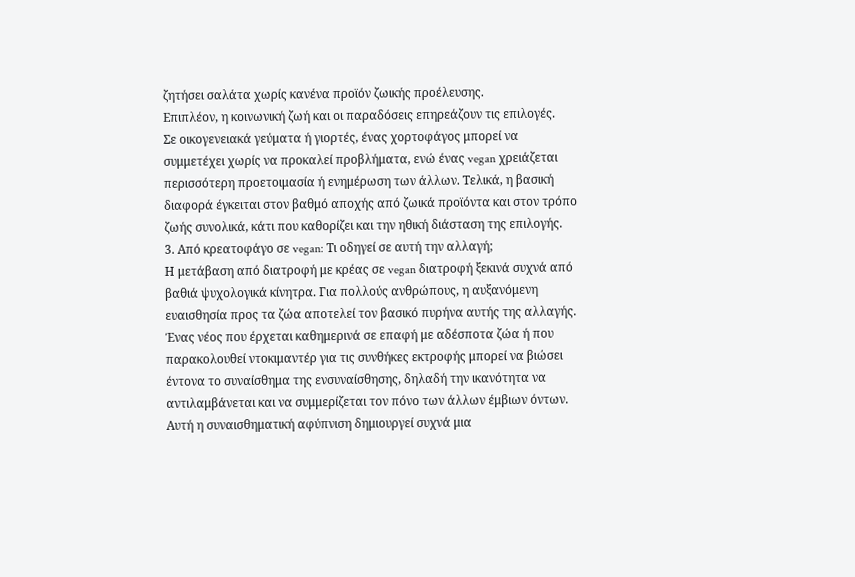ζητήσει σαλάτα χωρίς κανένα προϊόν ζωικής προέλευσης.
Επιπλέον, η κοινωνική ζωή και οι παραδόσεις επηρεάζουν τις επιλογές.
Σε οικογενειακά γεύματα ή γιορτές, ένας χορτοφάγος μπορεί να συμμετέχει χωρίς να προκαλεί προβλήματα, ενώ ένας vegan χρειάζεται περισσότερη προετοιμασία ή ενημέρωση των άλλων. Τελικά, η βασική διαφορά έγκειται στον βαθμό αποχής από ζωικά προϊόντα και στον τρόπο ζωής συνολικά, κάτι που καθορίζει και την ηθική διάσταση της επιλογής.
3. Από κρεατοφάγο σε vegan: Τι οδηγεί σε αυτή την αλλαγή;
Η μετάβαση από διατροφή με κρέας σε vegan διατροφή ξεκινά συχνά από βαθιά ψυχολογικά κίνητρα. Για πολλούς ανθρώπους, η αυξανόμενη ευαισθησία προς τα ζώα αποτελεί τον βασικό πυρήνα αυτής της αλλαγής. Ένας νέος που έρχεται καθημερινά σε επαφή με αδέσποτα ζώα ή που παρακολουθεί ντοκιμαντέρ για τις συνθήκες εκτροφής μπορεί να βιώσει έντονα το συναίσθημα της ενσυναίσθησης, δηλαδή την ικανότητα να αντιλαμβάνεται και να συμμερίζεται τον πόνο των άλλων έμβιων όντων. Αυτή η συναισθηματική αφύπνιση δημιουργεί συχνά μια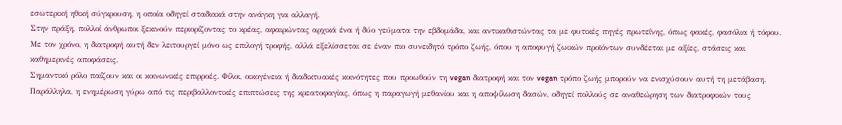εσωτερική ηθική σύγκρουση, η οποία οδηγεί σταδιακά στην ανάγκη για αλλαγή.
Στην πράξη, πολλοί άνθρωποι ξεκινούν περιορίζοντας το κρέας, αφαιρώντας αρχικά ένα ή δύο γεύματα την εβδομάδα, και αντικαθιστώντας τα με φυτικές πηγές πρωτεΐνης, όπως φακές, φασόλια ή τόφου. Με τον χρόνο, η διατροφή αυτή δεν λειτουργεί μόνο ως επιλογή τροφής, αλλά εξελίσσεται σε έναν πιο συνειδητό τρόπο ζωής, όπου η αποφυγή ζωικών προϊόντων συνδέεται με αξίες, στάσεις και καθημερινές αποφάσεις.
Σημαντικό ρόλο παίζουν και οι κοινωνικές επιρροές. Φίλοι, οικογένεια ή διαδικτυακές κοινότητες που προωθούν τη vegan διατροφή και τον vegan τρόπο ζωής μπορούν να ενισχύσουν αυτή τη μετάβαση. Παράλληλα, η ενημέρωση γύρω από τις περιβαλλοντικές επιπτώσεις της κρεατοφαγίας, όπως η παραγωγή μεθανίου και η αποψίλωση δασών, οδηγεί πολλούς σε αναθεώρηση των διατροφικών τους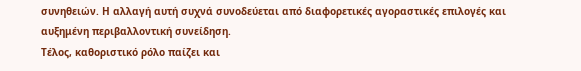συνηθειών. Η αλλαγή αυτή συχνά συνοδεύεται από διαφορετικές αγοραστικές επιλογές και αυξημένη περιβαλλοντική συνείδηση.
Τέλος, καθοριστικό ρόλο παίζει και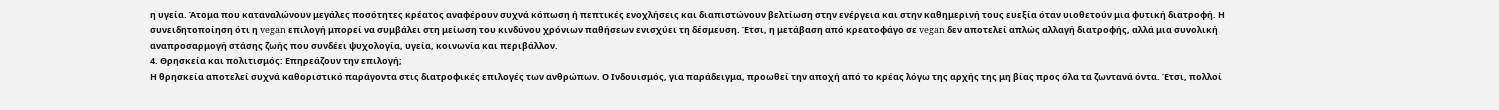η υγεία. Άτομα που καταναλώνουν μεγάλες ποσότητες κρέατος αναφέρουν συχνά κόπωση ή πεπτικές ενοχλήσεις και διαπιστώνουν βελτίωση στην ενέργεια και στην καθημερινή τους ευεξία όταν υιοθετούν μια φυτική διατροφή. Η συνειδητοποίηση ότι η vegan επιλογή μπορεί να συμβάλει στη μείωση του κινδύνου χρόνιων παθήσεων ενισχύει τη δέσμευση. Έτσι, η μετάβαση από κρεατοφάγο σε vegan δεν αποτελεί απλώς αλλαγή διατροφής, αλλά μια συνολική αναπροσαρμογή στάσης ζωής που συνδέει ψυχολογία, υγεία, κοινωνία και περιβάλλον.
4. Θρησκεία και πολιτισμός: Επηρεάζουν την επιλογή;
Η θρησκεία αποτελεί συχνά καθοριστικό παράγοντα στις διατροφικές επιλογές των ανθρώπων. Ο Ινδουισμός, για παράδειγμα, προωθεί την αποχή από το κρέας λόγω της αρχής της μη βίας προς όλα τα ζωντανά όντα. Έτσι, πολλοί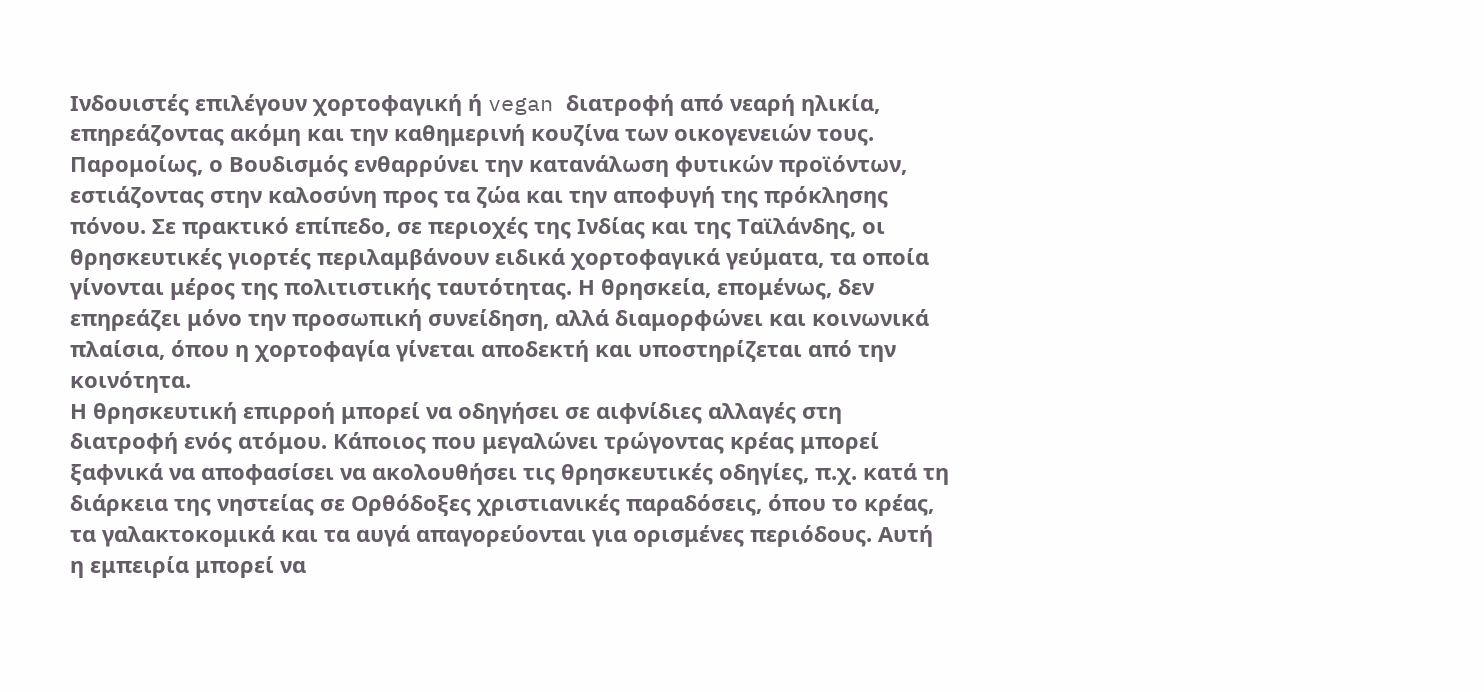Ινδουιστές επιλέγουν χορτοφαγική ή vegan διατροφή από νεαρή ηλικία, επηρεάζοντας ακόμη και την καθημερινή κουζίνα των οικογενειών τους. Παρομοίως, ο Βουδισμός ενθαρρύνει την κατανάλωση φυτικών προϊόντων, εστιάζοντας στην καλοσύνη προς τα ζώα και την αποφυγή της πρόκλησης πόνου. Σε πρακτικό επίπεδο, σε περιοχές της Ινδίας και της Ταϊλάνδης, οι θρησκευτικές γιορτές περιλαμβάνουν ειδικά χορτοφαγικά γεύματα, τα οποία γίνονται μέρος της πολιτιστικής ταυτότητας. Η θρησκεία, επομένως, δεν επηρεάζει μόνο την προσωπική συνείδηση, αλλά διαμορφώνει και κοινωνικά πλαίσια, όπου η χορτοφαγία γίνεται αποδεκτή και υποστηρίζεται από την κοινότητα.
Η θρησκευτική επιρροή μπορεί να οδηγήσει σε αιφνίδιες αλλαγές στη διατροφή ενός ατόμου. Κάποιος που μεγαλώνει τρώγοντας κρέας μπορεί ξαφνικά να αποφασίσει να ακολουθήσει τις θρησκευτικές οδηγίες, π.χ. κατά τη διάρκεια της νηστείας σε Ορθόδοξες χριστιανικές παραδόσεις, όπου το κρέας, τα γαλακτοκομικά και τα αυγά απαγορεύονται για ορισμένες περιόδους. Αυτή η εμπειρία μπορεί να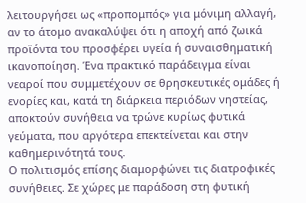λειτουργήσει ως «προπομπός» για μόνιμη αλλαγή, αν το άτομο ανακαλύψει ότι η αποχή από ζωικά προϊόντα του προσφέρει υγεία ή συναισθηματική ικανοποίηση. Ένα πρακτικό παράδειγμα είναι νεαροί που συμμετέχουν σε θρησκευτικές ομάδες ή ενορίες και, κατά τη διάρκεια περιόδων νηστείας, αποκτούν συνήθεια να τρώνε κυρίως φυτικά γεύματα, που αργότερα επεκτείνεται και στην καθημερινότητά τους.
Ο πολιτισμός επίσης διαμορφώνει τις διατροφικές συνήθειες. Σε χώρες με παράδοση στη φυτική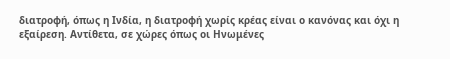διατροφή, όπως η Ινδία, η διατροφή χωρίς κρέας είναι ο κανόνας και όχι η εξαίρεση. Αντίθετα, σε χώρες όπως οι Ηνωμένες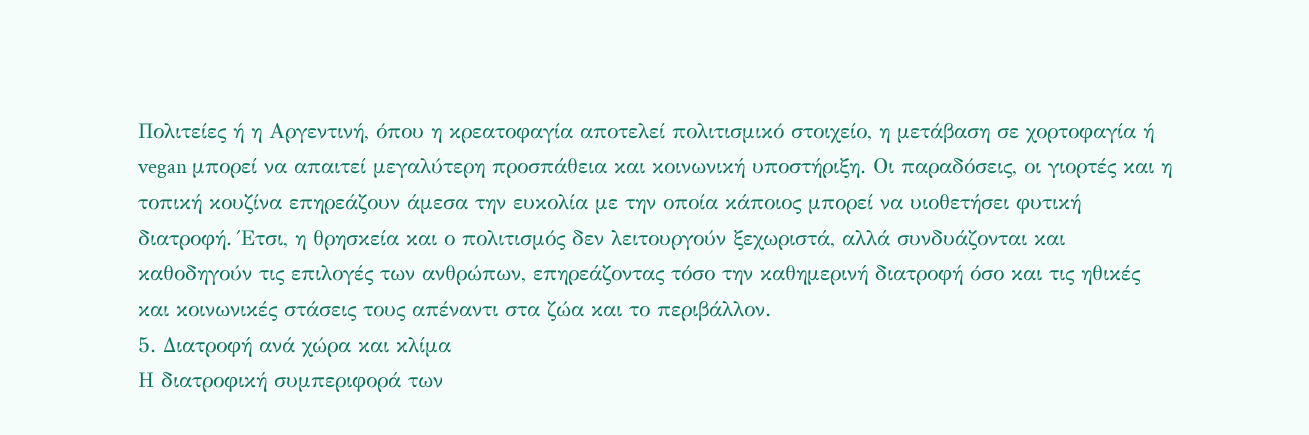Πολιτείες ή η Αργεντινή, όπου η κρεατοφαγία αποτελεί πολιτισμικό στοιχείο, η μετάβαση σε χορτοφαγία ή vegan μπορεί να απαιτεί μεγαλύτερη προσπάθεια και κοινωνική υποστήριξη. Οι παραδόσεις, οι γιορτές και η τοπική κουζίνα επηρεάζουν άμεσα την ευκολία με την οποία κάποιος μπορεί να υιοθετήσει φυτική διατροφή. Έτσι, η θρησκεία και ο πολιτισμός δεν λειτουργούν ξεχωριστά, αλλά συνδυάζονται και καθοδηγούν τις επιλογές των ανθρώπων, επηρεάζοντας τόσο την καθημερινή διατροφή όσο και τις ηθικές και κοινωνικές στάσεις τους απέναντι στα ζώα και το περιβάλλον.
5. Διατροφή ανά χώρα και κλίμα
Η διατροφική συμπεριφορά των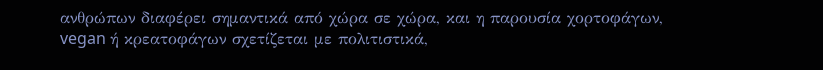ανθρώπων διαφέρει σημαντικά από χώρα σε χώρα, και η παρουσία χορτοφάγων, vegan ή κρεατοφάγων σχετίζεται με πολιτιστικά,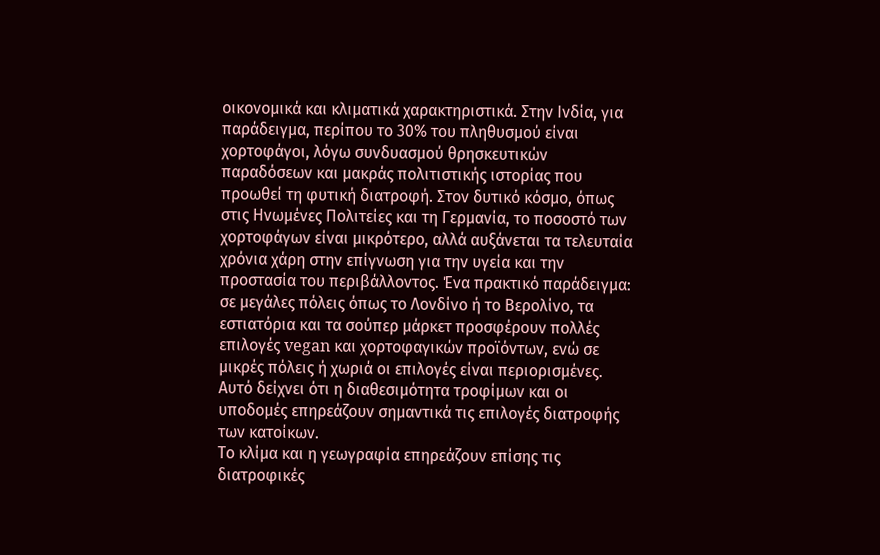οικονομικά και κλιματικά χαρακτηριστικά. Στην Ινδία, για παράδειγμα, περίπου το 30% του πληθυσμού είναι χορτοφάγοι, λόγω συνδυασμού θρησκευτικών παραδόσεων και μακράς πολιτιστικής ιστορίας που προωθεί τη φυτική διατροφή. Στον δυτικό κόσμο, όπως στις Ηνωμένες Πολιτείες και τη Γερμανία, το ποσοστό των χορτοφάγων είναι μικρότερο, αλλά αυξάνεται τα τελευταία χρόνια χάρη στην επίγνωση για την υγεία και την προστασία του περιβάλλοντος. Ένα πρακτικό παράδειγμα: σε μεγάλες πόλεις όπως το Λονδίνο ή το Βερολίνο, τα εστιατόρια και τα σούπερ μάρκετ προσφέρουν πολλές επιλογές vegan και χορτοφαγικών προϊόντων, ενώ σε μικρές πόλεις ή χωριά οι επιλογές είναι περιορισμένες. Αυτό δείχνει ότι η διαθεσιμότητα τροφίμων και οι υποδομές επηρεάζουν σημαντικά τις επιλογές διατροφής των κατοίκων.
Το κλίμα και η γεωγραφία επηρεάζουν επίσης τις διατροφικές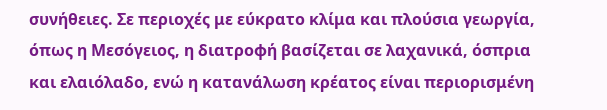συνήθειες. Σε περιοχές με εύκρατο κλίμα και πλούσια γεωργία, όπως η Μεσόγειος, η διατροφή βασίζεται σε λαχανικά, όσπρια και ελαιόλαδο, ενώ η κατανάλωση κρέατος είναι περιορισμένη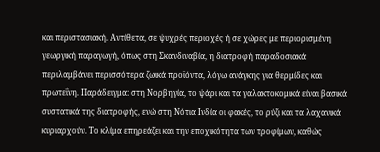και περιστασιακή. Αντίθετα, σε ψυχρές περιοχές ή σε χώρες με περιορισμένη γεωργική παραγωγή, όπως στη Σκανδιναβία, η διατροφή παραδοσιακά περιλαμβάνει περισσότερα ζωικά προϊόντα, λόγω ανάγκης για θερμίδες και πρωτεΐνη. Παράδειγμα: στη Νορβηγία, το ψάρι και τα γαλακτοκομικά είναι βασικά συστατικά της διατροφής, ενώ στη Νότια Ινδία οι φακές, το ρύζι και τα λαχανικά κυριαρχούν. Το κλίμα επηρεάζει και την εποχικότητα των τροφίμων, καθώς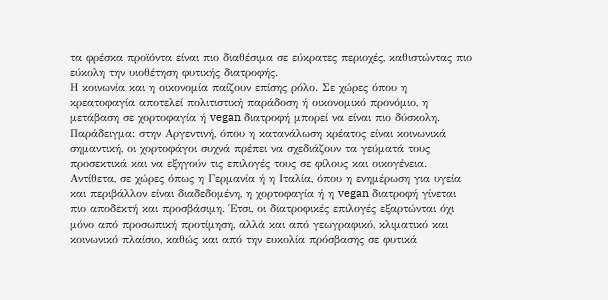τα φρέσκα προϊόντα είναι πιο διαθέσιμα σε εύκρατες περιοχές, καθιστώντας πιο εύκολη την υιοθέτηση φυτικής διατροφής.
Η κοινωνία και η οικονομία παίζουν επίσης ρόλο. Σε χώρες όπου η κρεατοφαγία αποτελεί πολιτιστική παράδοση ή οικονομικό προνόμιο, η μετάβαση σε χορτοφαγία ή vegan διατροφή μπορεί να είναι πιο δύσκολη. Παράδειγμα: στην Αργεντινή, όπου η κατανάλωση κρέατος είναι κοινωνικά σημαντική, οι χορτοφάγοι συχνά πρέπει να σχεδιάζουν τα γεύματά τους προσεκτικά και να εξηγούν τις επιλογές τους σε φίλους και οικογένεια. Αντίθετα, σε χώρες όπως η Γερμανία ή η Ιταλία, όπου η ενημέρωση για υγεία και περιβάλλον είναι διαδεδομένη, η χορτοφαγία ή η vegan διατροφή γίνεται πιο αποδεκτή και προσβάσιμη. Έτσι, οι διατροφικές επιλογές εξαρτώνται όχι μόνο από προσωπική προτίμηση, αλλά και από γεωγραφικό, κλιματικό και κοινωνικό πλαίσιο, καθώς και από την ευκολία πρόσβασης σε φυτικά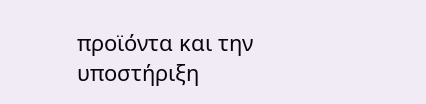προϊόντα και την υποστήριξη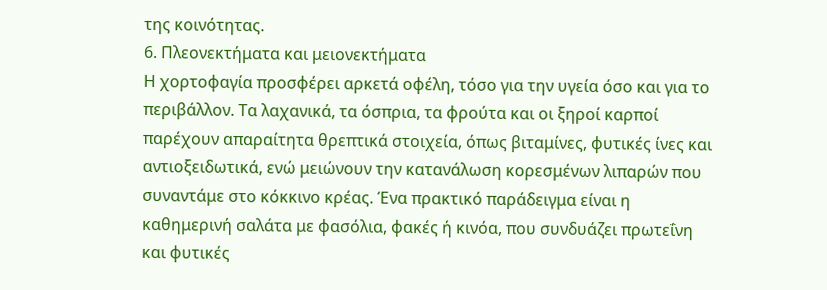της κοινότητας.
6. Πλεονεκτήματα και μειονεκτήματα
Η χορτοφαγία προσφέρει αρκετά οφέλη, τόσο για την υγεία όσο και για το περιβάλλον. Τα λαχανικά, τα όσπρια, τα φρούτα και οι ξηροί καρποί παρέχουν απαραίτητα θρεπτικά στοιχεία, όπως βιταμίνες, φυτικές ίνες και αντιοξειδωτικά, ενώ μειώνουν την κατανάλωση κορεσμένων λιπαρών που συναντάμε στο κόκκινο κρέας. Ένα πρακτικό παράδειγμα είναι η καθημερινή σαλάτα με φασόλια, φακές ή κινόα, που συνδυάζει πρωτεΐνη και φυτικές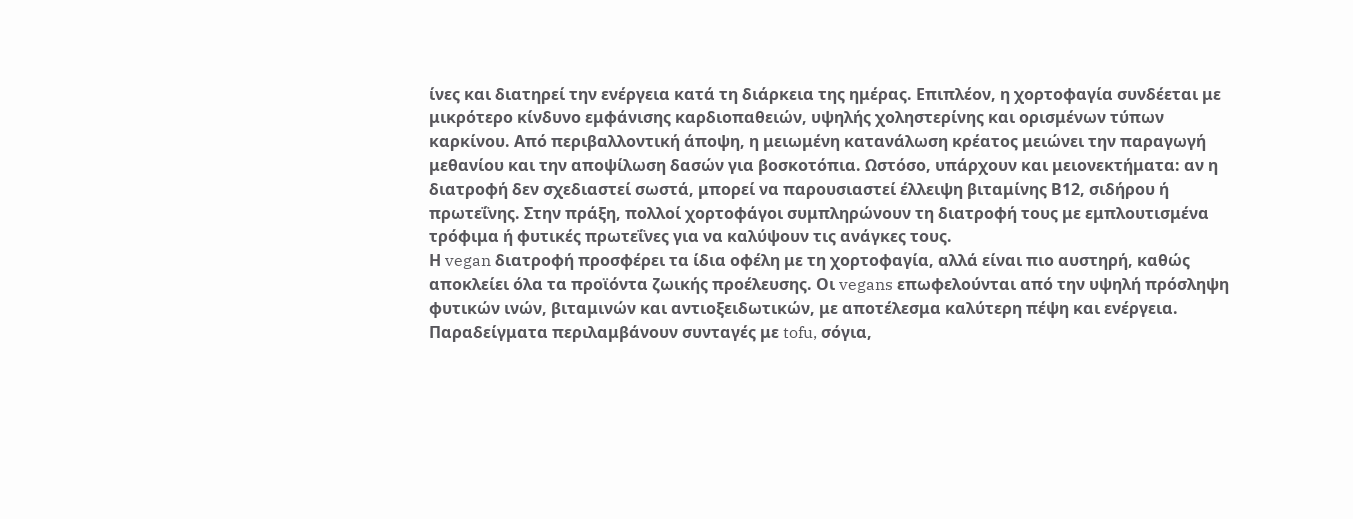ίνες και διατηρεί την ενέργεια κατά τη διάρκεια της ημέρας. Επιπλέον, η χορτοφαγία συνδέεται με μικρότερο κίνδυνο εμφάνισης καρδιοπαθειών, υψηλής χοληστερίνης και ορισμένων τύπων καρκίνου. Από περιβαλλοντική άποψη, η μειωμένη κατανάλωση κρέατος μειώνει την παραγωγή μεθανίου και την αποψίλωση δασών για βοσκοτόπια. Ωστόσο, υπάρχουν και μειονεκτήματα: αν η διατροφή δεν σχεδιαστεί σωστά, μπορεί να παρουσιαστεί έλλειψη βιταμίνης Β12, σιδήρου ή πρωτεΐνης. Στην πράξη, πολλοί χορτοφάγοι συμπληρώνουν τη διατροφή τους με εμπλουτισμένα τρόφιμα ή φυτικές πρωτεΐνες για να καλύψουν τις ανάγκες τους.
Η vegan διατροφή προσφέρει τα ίδια οφέλη με τη χορτοφαγία, αλλά είναι πιο αυστηρή, καθώς αποκλείει όλα τα προϊόντα ζωικής προέλευσης. Οι vegans επωφελούνται από την υψηλή πρόσληψη φυτικών ινών, βιταμινών και αντιοξειδωτικών, με αποτέλεσμα καλύτερη πέψη και ενέργεια. Παραδείγματα περιλαμβάνουν συνταγές με tofu, σόγια,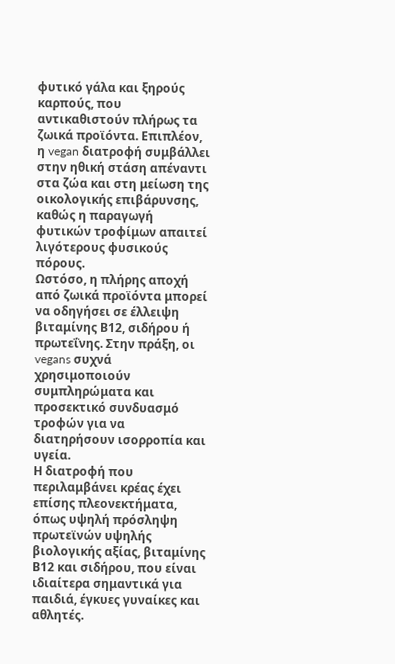φυτικό γάλα και ξηρούς καρπούς, που αντικαθιστούν πλήρως τα ζωικά προϊόντα. Επιπλέον, η vegan διατροφή συμβάλλει στην ηθική στάση απέναντι στα ζώα και στη μείωση της οικολογικής επιβάρυνσης, καθώς η παραγωγή φυτικών τροφίμων απαιτεί λιγότερους φυσικούς πόρους.
Ωστόσο, η πλήρης αποχή από ζωικά προϊόντα μπορεί να οδηγήσει σε έλλειψη βιταμίνης Β12, σιδήρου ή πρωτεΐνης. Στην πράξη, οι vegans συχνά χρησιμοποιούν συμπληρώματα και προσεκτικό συνδυασμό τροφών για να διατηρήσουν ισορροπία και υγεία.
Η διατροφή που περιλαμβάνει κρέας έχει επίσης πλεονεκτήματα, όπως υψηλή πρόσληψη πρωτεϊνών υψηλής βιολογικής αξίας, βιταμίνης Β12 και σιδήρου, που είναι ιδιαίτερα σημαντικά για παιδιά, έγκυες γυναίκες και αθλητές.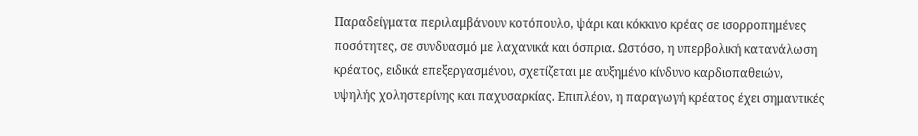Παραδείγματα περιλαμβάνουν κοτόπουλο, ψάρι και κόκκινο κρέας σε ισορροπημένες ποσότητες, σε συνδυασμό με λαχανικά και όσπρια. Ωστόσο, η υπερβολική κατανάλωση κρέατος, ειδικά επεξεργασμένου, σχετίζεται με αυξημένο κίνδυνο καρδιοπαθειών, υψηλής χοληστερίνης και παχυσαρκίας. Επιπλέον, η παραγωγή κρέατος έχει σημαντικές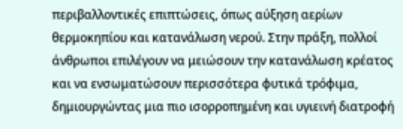περιβαλλοντικές επιπτώσεις, όπως αύξηση αερίων θερμοκηπίου και κατανάλωση νερού. Στην πράξη, πολλοί άνθρωποι επιλέγουν να μειώσουν την κατανάλωση κρέατος και να ενσωματώσουν περισσότερα φυτικά τρόφιμα, δημιουργώντας μια πιο ισορροπημένη και υγιεινή διατροφή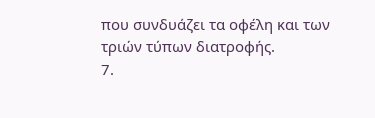που συνδυάζει τα οφέλη και των τριών τύπων διατροφής.
7.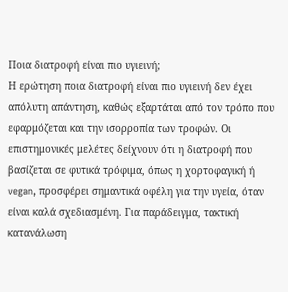Ποια διατροφή είναι πιο υγιεινή;
Η ερώτηση ποια διατροφή είναι πιο υγιεινή δεν έχει απόλυτη απάντηση, καθώς εξαρτάται από τον τρόπο που εφαρμόζεται και την ισορροπία των τροφών. Οι επιστημονικές μελέτες δείχνουν ότι η διατροφή που βασίζεται σε φυτικά τρόφιμα, όπως η χορτοφαγική ή vegan, προσφέρει σημαντικά οφέλη για την υγεία, όταν είναι καλά σχεδιασμένη. Για παράδειγμα, τακτική κατανάλωση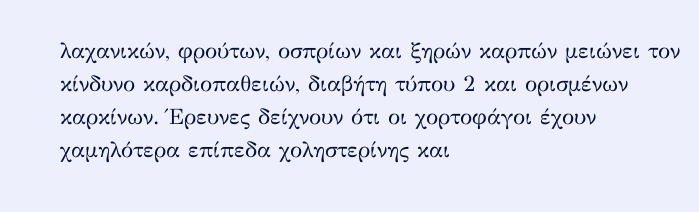λαχανικών, φρούτων, οσπρίων και ξηρών καρπών μειώνει τον κίνδυνο καρδιοπαθειών, διαβήτη τύπου 2 και ορισμένων καρκίνων. Έρευνες δείχνουν ότι οι χορτοφάγοι έχουν χαμηλότερα επίπεδα χοληστερίνης και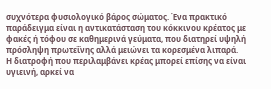συχνότερα φυσιολογικό βάρος σώματος. Ένα πρακτικό παράδειγμα είναι η αντικατάσταση του κόκκινου κρέατος με φακές ή τόφου σε καθημερινά γεύματα, που διατηρεί υψηλή πρόσληψη πρωτεΐνης αλλά μειώνει τα κορεσμένα λιπαρά.
Η διατροφή που περιλαμβάνει κρέας μπορεί επίσης να είναι υγιεινή, αρκεί να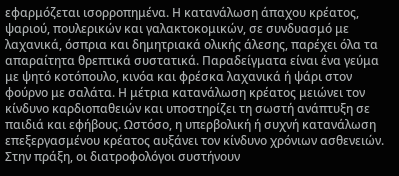εφαρμόζεται ισορροπημένα. Η κατανάλωση άπαχου κρέατος, ψαριού, πουλερικών και γαλακτοκομικών, σε συνδυασμό με λαχανικά, όσπρια και δημητριακά ολικής άλεσης, παρέχει όλα τα απαραίτητα θρεπτικά συστατικά. Παραδείγματα είναι ένα γεύμα με ψητό κοτόπουλο, κινόα και φρέσκα λαχανικά ή ψάρι στον φούρνο με σαλάτα. Η μέτρια κατανάλωση κρέατος μειώνει τον κίνδυνο καρδιοπαθειών και υποστηρίζει τη σωστή ανάπτυξη σε παιδιά και εφήβους. Ωστόσο, η υπερβολική ή συχνή κατανάλωση επεξεργασμένου κρέατος αυξάνει τον κίνδυνο χρόνιων ασθενειών. Στην πράξη, οι διατροφολόγοι συστήνουν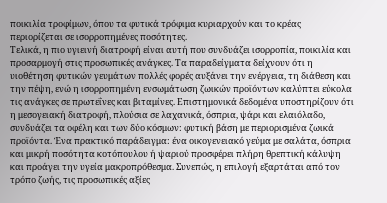ποικιλία τροφίμων, όπου τα φυτικά τρόφιμα κυριαρχούν και το κρέας περιορίζεται σε ισορροπημένες ποσότητες.
Τελικά, η πιο υγιεινή διατροφή είναι αυτή που συνδυάζει ισορροπία, ποικιλία και προσαρμογή στις προσωπικές ανάγκες. Τα παραδείγματα δείχνουν ότι η υιοθέτηση φυτικών γευμάτων πολλές φορές αυξάνει την ενέργεια, τη διάθεση και την πέψη, ενώ η ισορροπημένη ενσωμάτωση ζωικών προϊόντων καλύπτει εύκολα τις ανάγκες σε πρωτεΐνες και βιταμίνες. Επιστημονικά δεδομένα υποστηρίζουν ότι η μεσογειακή διατροφή, πλούσια σε λαχανικά, όσπρια, ψάρι και ελαιόλαδο, συνδυάζει τα οφέλη και των δύο κόσμων: φυτική βάση με περιορισμένα ζωικά προϊόντα. Ένα πρακτικό παράδειγμα: ένα οικογενειακό γεύμα με σαλάτα, όσπρια και μικρή ποσότητα κοτόπουλου ή ψαριού προσφέρει πλήρη θρεπτική κάλυψη και προάγει την υγεία μακροπρόθεσμα. Συνεπώς, η επιλογή εξαρτάται από τον τρόπο ζωής, τις προσωπικές αξίες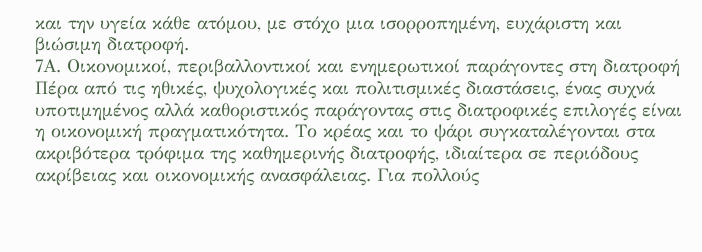και την υγεία κάθε ατόμου, με στόχο μια ισορροπημένη, ευχάριστη και βιώσιμη διατροφή.
7Α. Οικονομικοί, περιβαλλοντικοί και ενημερωτικοί παράγοντες στη διατροφή
Πέρα από τις ηθικές, ψυχολογικές και πολιτισμικές διαστάσεις, ένας συχνά υποτιμημένος αλλά καθοριστικός παράγοντας στις διατροφικές επιλογές είναι η οικονομική πραγματικότητα. Το κρέας και το ψάρι συγκαταλέγονται στα ακριβότερα τρόφιμα της καθημερινής διατροφής, ιδιαίτερα σε περιόδους ακρίβειας και οικονομικής ανασφάλειας. Για πολλούς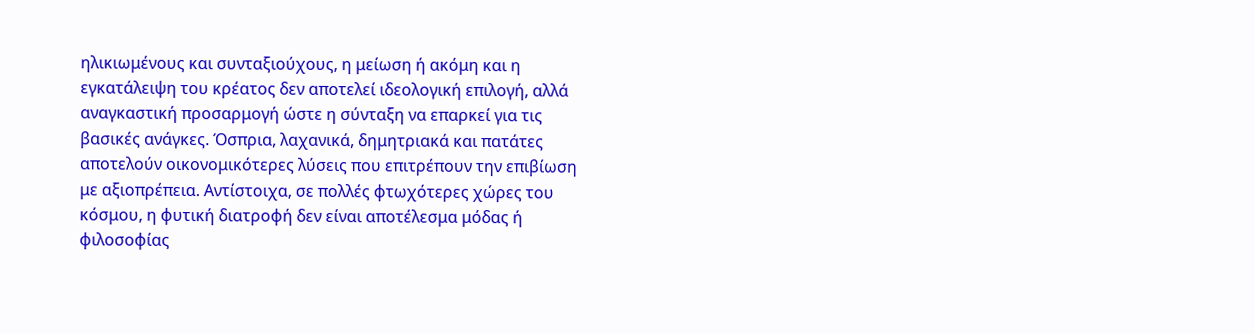ηλικιωμένους και συνταξιούχους, η μείωση ή ακόμη και η εγκατάλειψη του κρέατος δεν αποτελεί ιδεολογική επιλογή, αλλά αναγκαστική προσαρμογή ώστε η σύνταξη να επαρκεί για τις βασικές ανάγκες. Όσπρια, λαχανικά, δημητριακά και πατάτες αποτελούν οικονομικότερες λύσεις που επιτρέπουν την επιβίωση με αξιοπρέπεια. Αντίστοιχα, σε πολλές φτωχότερες χώρες του κόσμου, η φυτική διατροφή δεν είναι αποτέλεσμα μόδας ή φιλοσοφίας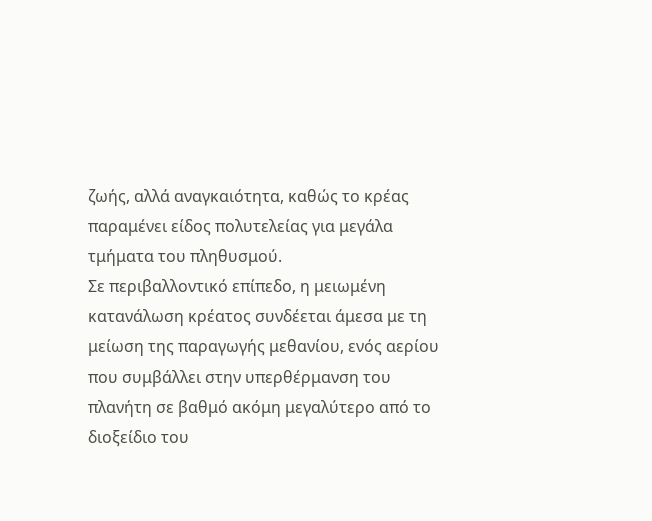ζωής, αλλά αναγκαιότητα, καθώς το κρέας παραμένει είδος πολυτελείας για μεγάλα τμήματα του πληθυσμού.
Σε περιβαλλοντικό επίπεδο, η μειωμένη κατανάλωση κρέατος συνδέεται άμεσα με τη μείωση της παραγωγής μεθανίου, ενός αερίου που συμβάλλει στην υπερθέρμανση του πλανήτη σε βαθμό ακόμη μεγαλύτερο από το διοξείδιο του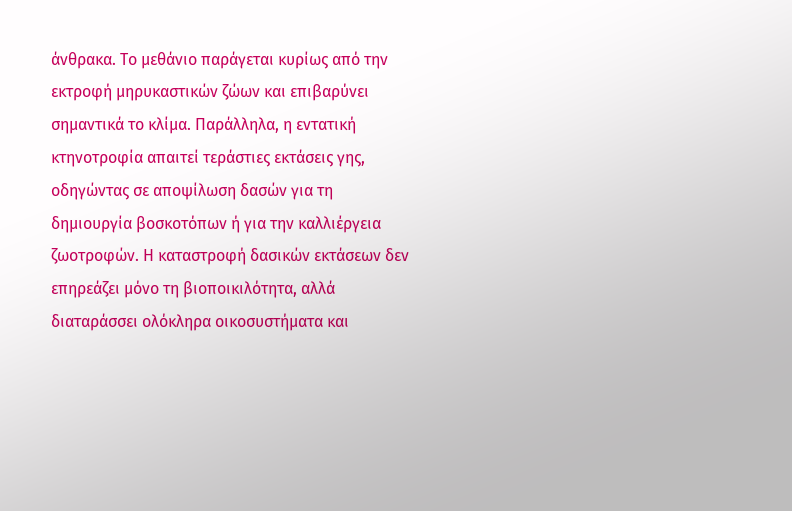άνθρακα. Το μεθάνιο παράγεται κυρίως από την εκτροφή μηρυκαστικών ζώων και επιβαρύνει σημαντικά το κλίμα. Παράλληλα, η εντατική κτηνοτροφία απαιτεί τεράστιες εκτάσεις γης, οδηγώντας σε αποψίλωση δασών για τη δημιουργία βοσκοτόπων ή για την καλλιέργεια ζωοτροφών. Η καταστροφή δασικών εκτάσεων δεν επηρεάζει μόνο τη βιοποικιλότητα, αλλά διαταράσσει ολόκληρα οικοσυστήματα και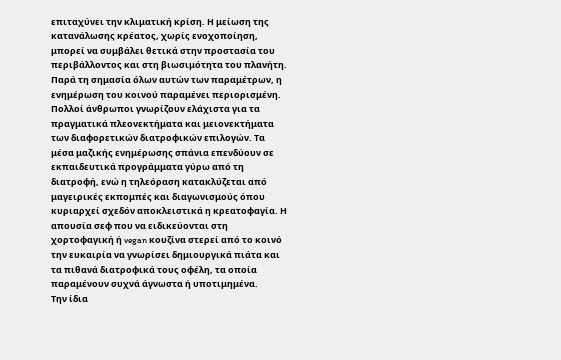επιταχύνει την κλιματική κρίση. Η μείωση της κατανάλωσης κρέατος, χωρίς ενοχοποίηση, μπορεί να συμβάλει θετικά στην προστασία του περιβάλλοντος και στη βιωσιμότητα του πλανήτη.
Παρά τη σημασία όλων αυτών των παραμέτρων, η ενημέρωση του κοινού παραμένει περιορισμένη. Πολλοί άνθρωποι γνωρίζουν ελάχιστα για τα πραγματικά πλεονεκτήματα και μειονεκτήματα των διαφορετικών διατροφικών επιλογών. Τα μέσα μαζικής ενημέρωσης σπάνια επενδύουν σε εκπαιδευτικά προγράμματα γύρω από τη διατροφή, ενώ η τηλεόραση κατακλύζεται από μαγειρικές εκπομπές και διαγωνισμούς όπου κυριαρχεί σχεδόν αποκλειστικά η κρεατοφαγία. Η απουσία σεφ που να ειδικεύονται στη χορτοφαγική ή vegan κουζίνα στερεί από το κοινό την ευκαιρία να γνωρίσει δημιουργικά πιάτα και τα πιθανά διατροφικά τους οφέλη, τα οποία παραμένουν συχνά άγνωστα ή υποτιμημένα.
Την ίδια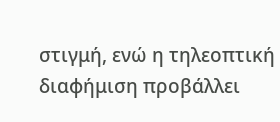στιγμή, ενώ η τηλεοπτική διαφήμιση προβάλλει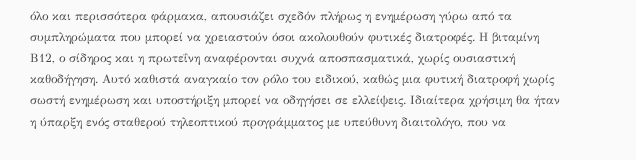όλο και περισσότερα φάρμακα, απουσιάζει σχεδόν πλήρως η ενημέρωση γύρω από τα συμπληρώματα που μπορεί να χρειαστούν όσοι ακολουθούν φυτικές διατροφές. Η βιταμίνη Β12, ο σίδηρος και η πρωτεΐνη αναφέρονται συχνά αποσπασματικά, χωρίς ουσιαστική καθοδήγηση. Αυτό καθιστά αναγκαίο τον ρόλο του ειδικού, καθώς μια φυτική διατροφή χωρίς σωστή ενημέρωση και υποστήριξη μπορεί να οδηγήσει σε ελλείψεις. Ιδιαίτερα χρήσιμη θα ήταν η ύπαρξη ενός σταθερού τηλεοπτικού προγράμματος με υπεύθυνη διαιτολόγο, που να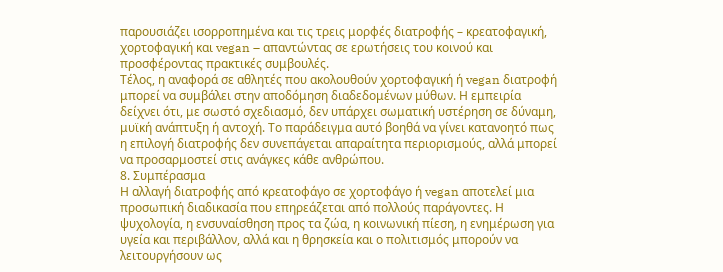παρουσιάζει ισορροπημένα και τις τρεις μορφές διατροφής – κρεατοφαγική, χορτοφαγική και vegan – απαντώντας σε ερωτήσεις του κοινού και προσφέροντας πρακτικές συμβουλές.
Τέλος, η αναφορά σε αθλητές που ακολουθούν χορτοφαγική ή vegan διατροφή μπορεί να συμβάλει στην αποδόμηση διαδεδομένων μύθων. Η εμπειρία δείχνει ότι, με σωστό σχεδιασμό, δεν υπάρχει σωματική υστέρηση σε δύναμη, μυϊκή ανάπτυξη ή αντοχή. Το παράδειγμα αυτό βοηθά να γίνει κατανοητό πως η επιλογή διατροφής δεν συνεπάγεται απαραίτητα περιορισμούς, αλλά μπορεί να προσαρμοστεί στις ανάγκες κάθε ανθρώπου.
8. Συμπέρασμα
Η αλλαγή διατροφής από κρεατοφάγο σε χορτοφάγο ή vegan αποτελεί μια προσωπική διαδικασία που επηρεάζεται από πολλούς παράγοντες. Η ψυχολογία, η ενσυναίσθηση προς τα ζώα, η κοινωνική πίεση, η ενημέρωση για υγεία και περιβάλλον, αλλά και η θρησκεία και ο πολιτισμός μπορούν να λειτουργήσουν ως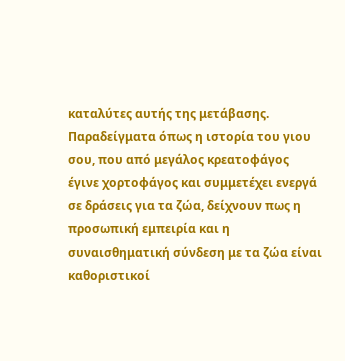καταλύτες αυτής της μετάβασης. Παραδείγματα όπως η ιστορία του γιου σου, που από μεγάλος κρεατοφάγος έγινε χορτοφάγος και συμμετέχει ενεργά σε δράσεις για τα ζώα, δείχνουν πως η προσωπική εμπειρία και η συναισθηματική σύνδεση με τα ζώα είναι καθοριστικοί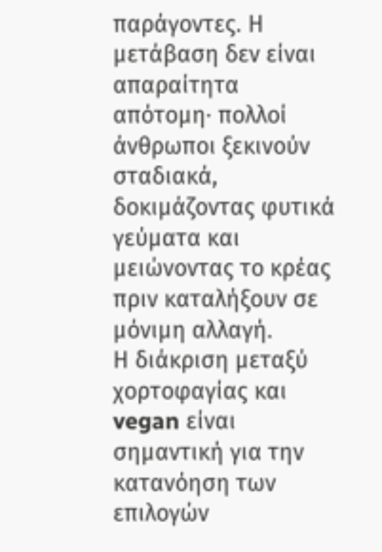παράγοντες. Η μετάβαση δεν είναι απαραίτητα απότομη· πολλοί άνθρωποι ξεκινούν σταδιακά, δοκιμάζοντας φυτικά γεύματα και μειώνοντας το κρέας πριν καταλήξουν σε μόνιμη αλλαγή.
Η διάκριση μεταξύ χορτοφαγίας και vegan είναι σημαντική για την κατανόηση των επιλογών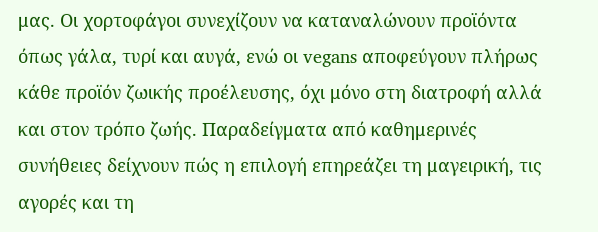μας. Οι χορτοφάγοι συνεχίζουν να καταναλώνουν προϊόντα όπως γάλα, τυρί και αυγά, ενώ οι vegans αποφεύγουν πλήρως κάθε προϊόν ζωικής προέλευσης, όχι μόνο στη διατροφή αλλά και στον τρόπο ζωής. Παραδείγματα από καθημερινές συνήθειες δείχνουν πώς η επιλογή επηρεάζει τη μαγειρική, τις αγορές και τη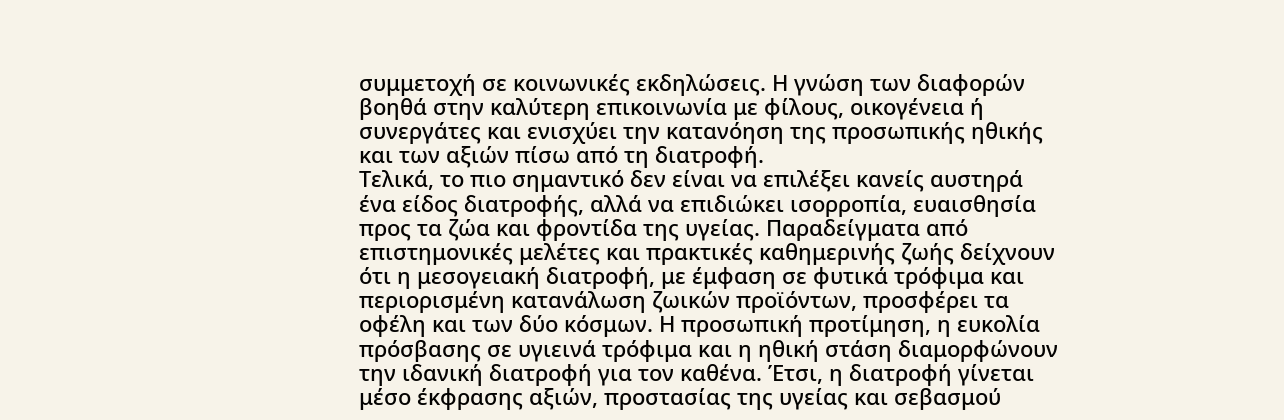συμμετοχή σε κοινωνικές εκδηλώσεις. Η γνώση των διαφορών βοηθά στην καλύτερη επικοινωνία με φίλους, οικογένεια ή συνεργάτες και ενισχύει την κατανόηση της προσωπικής ηθικής και των αξιών πίσω από τη διατροφή.
Τελικά, το πιο σημαντικό δεν είναι να επιλέξει κανείς αυστηρά ένα είδος διατροφής, αλλά να επιδιώκει ισορροπία, ευαισθησία προς τα ζώα και φροντίδα της υγείας. Παραδείγματα από επιστημονικές μελέτες και πρακτικές καθημερινής ζωής δείχνουν ότι η μεσογειακή διατροφή, με έμφαση σε φυτικά τρόφιμα και περιορισμένη κατανάλωση ζωικών προϊόντων, προσφέρει τα οφέλη και των δύο κόσμων. Η προσωπική προτίμηση, η ευκολία πρόσβασης σε υγιεινά τρόφιμα και η ηθική στάση διαμορφώνουν την ιδανική διατροφή για τον καθένα. Έτσι, η διατροφή γίνεται μέσο έκφρασης αξιών, προστασίας της υγείας και σεβασμού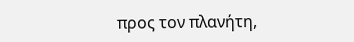προς τον πλανήτη,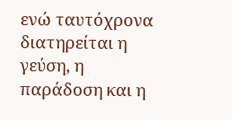ενώ ταυτόχρονα διατηρείται η γεύση, η παράδοση και η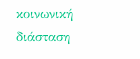κοινωνική διάσταση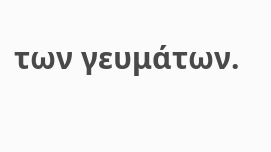των γευμάτων.